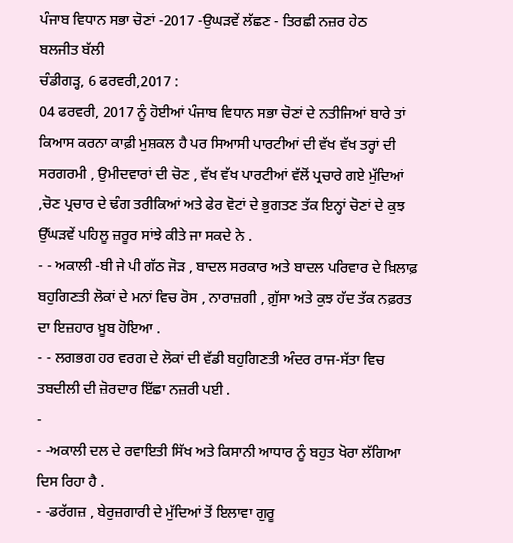ਪੰਜਾਬ ਵਿਧਾਨ ਸਭਾ ਚੋਣਾਂ -2017 -ਉਘੜਵੇਂ ਲੱਛਣ - ਤਿਰਛੀ ਨਜ਼ਰ ਹੇਠ
ਬਲਜੀਤ ਬੱਲੀ
ਚੰਡੀਗੜ੍ਹ, 6 ਫਰਵਰੀ,2017 :
04 ਫਰਵਰੀ, 2017 ਨੂੰ ਹੋਈਆਂ ਪੰਜਾਬ ਵਿਧਾਨ ਸਭਾ ਚੋਣਾਂ ਦੇ ਨਤੀਜਿਆਂ ਬਾਰੇ ਤਾਂ ਕਿਆਸ ਕਰਨਾ ਕਾਫ਼ੀ ਮੁਸ਼ਕਲ ਹੈ ਪਰ ਸਿਆਸੀ ਪਾਰਟੀਆਂ ਦੀ ਵੱਖ ਵੱਖ ਤਰ੍ਹਾਂ ਦੀ ਸਰਗਰਮੀ , ਉਮੀਦਵਾਰਾਂ ਦੀ ਚੋਣ , ਵੱਖ ਵੱਖ ਪਾਰਟੀਆਂ ਵੱਲੋਂ ਪ੍ਰਚਾਰੇ ਗਏ ਮੁੱਦਿਆਂ ,ਚੋਣ ਪ੍ਰਚਾਰ ਦੇ ਢੰਗ ਤਰੀਕਿਆਂ ਅਤੇ ਫੇਰ ਵੋਟਾਂ ਦੇ ਭੁਗਤਣ ਤੱਕ ਇਨ੍ਹਾਂ ਚੋਣਾਂ ਦੇ ਕੁਝ ਉੱਘੜਵੇਂ ਪਹਿਲੂ ਜ਼ਰੂਰ ਸਾਂਝੇ ਕੀਤੇ ਜਾ ਸਕਦੇ ਨੇ .
- - ਅਕਾਲੀ -ਬੀ ਜੇ ਪੀ ਗੱਠ ਜੋੜ , ਬਾਦਲ ਸਰਕਾਰ ਅਤੇ ਬਾਦਲ ਪਰਿਵਾਰ ਦੇ ਖ਼ਿਲਾਫ਼ ਬਹੁਗਿਣਤੀ ਲੋਕਾਂ ਦੇ ਮਨਾਂ ਵਿਚ ਰੋਸ , ਨਾਰਾਜ਼ਗੀ , ਗ਼ੁੱਸਾ ਅਤੇ ਕੁਝ ਹੱਦ ਤੱਕ ਨਫ਼ਰਤ ਦਾ ਇਜ਼ਹਾਰ ਖ਼ੂਬ ਹੋਇਆ .
- - ਲਗਭਗ ਹਰ ਵਰਗ ਦੇ ਲੋਕਾਂ ਦੀ ਵੱਡੀ ਬਹੁਗਿਣਤੀ ਅੰਦਰ ਰਾਜ-ਸੱਤਾ ਵਿਚ ਤਬਦੀਲੀ ਦੀ ਜ਼ੋਰਦਾਰ ਇੱਛਾ ਨਜ਼ਰੀ ਪਈ .
-
- -ਅਕਾਲੀ ਦਲ ਦੇ ਰਵਾਇਤੀ ਸਿੱਖ ਅਤੇ ਕਿਸਾਨੀ ਆਧਾਰ ਨੂੰ ਬਹੁਤ ਖੋਰਾ ਲੱਗਿਆ ਦਿਸ ਰਿਹਾ ਹੈ .
- -ਡਰੱਗਜ਼ , ਬੇਰੁਜ਼ਗਾਰੀ ਦੇ ਮੁੱਦਿਆਂ ਤੋਂ ਇਲਾਵਾ ਗੁਰੂ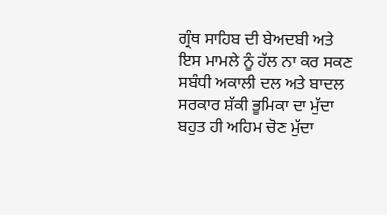ਗ੍ਰੰਥ ਸਾਹਿਬ ਦੀ ਬੇਅਦਬੀ ਅਤੇ ਇਸ ਮਾਮਲੇ ਨੂੰ ਹੱਲ ਨਾ ਕਰ ਸਕਣ ਸਬੰਧੀ ਅਕਾਲੀ ਦਲ ਅਤੇ ਬਾਦਲ ਸਰਕਾਰ ਸ਼ੱਕੀ ਭੂਮਿਕਾ ਦਾ ਮੁੱਦਾ ਬਹੁਤ ਹੀ ਅਹਿਮ ਚੋਣ ਮੁੱਦਾ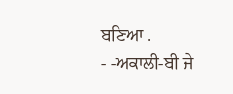ਬਣਿਆ .
- -ਅਕਾਲੀ-ਬੀ ਜੇ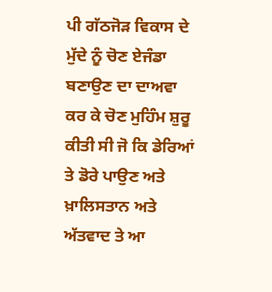ਪੀ ਗੱਠਜੋੜ ਵਿਕਾਸ ਦੇ ਮੁੱਦੇ ਨੂੰ ਚੋਣ ਏਜੰਡਾ ਬਣਾਉਣ ਦਾ ਦਾਅਵਾ ਕਰ ਕੇ ਚੋਣ ਮੁਹਿੰਮ ਸ਼ੁਰੂ ਕੀਤੀ ਸੀ ਜੋ ਕਿ ਡੇਰਿਆਂ ਤੇ ਡੋਰੇ ਪਾਉਣ ਅਤੇ ਖ਼ਾਲਿਸਤਾਨ ਅਤੇ ਅੱਤਵਾਦ ਤੇ ਆ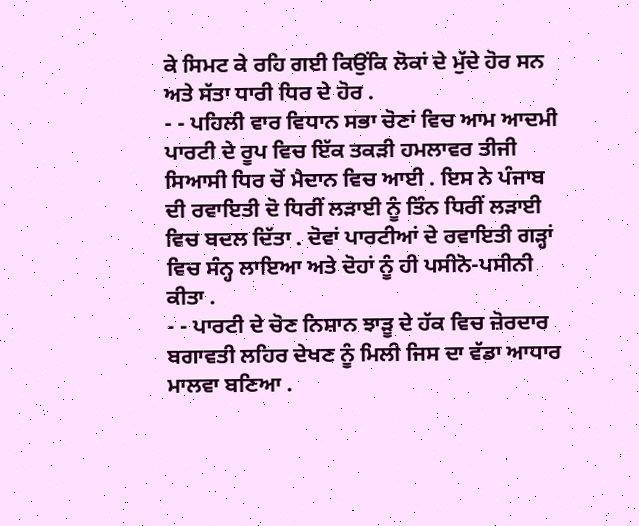ਕੇ ਸਿਮਟ ਕੇ ਰਹਿ ਗਈ ਕਿਉਂਕਿ ਲੋਕਾਂ ਦੇ ਮੁੱਦੇ ਹੋਰ ਸਨ ਅਤੇ ਸੱਤਾ ਧਾਰੀ ਧਿਰ ਦੇ ਹੋਰ .
- - ਪਹਿਲੀ ਵਾਰ ਵਿਧਾਨ ਸਭਾ ਚੋਣਾਂ ਵਿਚ ਆਮ ਆਦਮੀ ਪਾਰਟੀ ਦੇ ਰੂਪ ਵਿਚ ਇੱਕ ਤਕੜੀ ਹਮਲਾਵਰ ਤੀਜੀ ਸਿਆਸੀ ਧਿਰ ਚੋਂ ਮੈਦਾਨ ਵਿਚ ਆਈ . ਇਸ ਨੇ ਪੰਜਾਬ ਦੀ ਰਵਾਇਤੀ ਦੋ ਧਿਰੀਂ ਲੜਾਈ ਨੂੰ ਤਿੰਨ ਧਿਰੀਂ ਲੜਾਈ ਵਿਚ ਬਦਲ ਦਿੱਤਾ . ਦੋਵਾਂ ਪਾਰਟੀਆਂ ਦੇ ਰਵਾਇਤੀ ਗੜ੍ਹਾਂ ਵਿਚ ਸੰਨ੍ਹ ਲਾਇਆ ਅਤੇ ਦੋਹਾਂ ਨੂੰ ਹੀ ਪਸੀਨੋ-ਪਸੀਨੀ ਕੀਤਾ .
- - ਪਾਰਟੀ ਦੇ ਚੋਣ ਨਿਸ਼ਾਨ ਝਾੜੂ ਦੇ ਹੱਕ ਵਿਚ ਜ਼ੋਰਦਾਰ ਬਗਾਵਤੀ ਲਹਿਰ ਦੇਖਣ ਨੂੰ ਮਿਲੀ ਜਿਸ ਦਾ ਵੱਡਾ ਆਧਾਰ ਮਾਲਵਾ ਬਣਿਆ .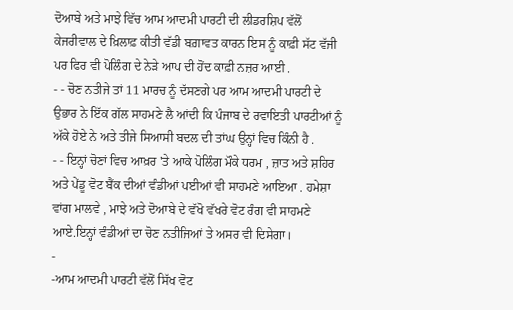ਦੋਆਬੇ ਅਤੇ ਮਾਝੇ ਵਿੱਚ ਆਮ ਆਦਮੀ ਪਾਰਟੀ ਦੀ ਲੀਡਰਸ਼ਿਪ ਵੱਲੋਂ ਕੇਜਰੀਵਾਲ ਦੇ ਖ਼ਿਲਾਫ਼ ਕੀਤੀ ਵੱਡੀ ਬਗ਼ਾਵਤ ਕਾਰਨ ਇਸ ਨੂੰ ਕਾਫ਼ੀ ਸੱਟ ਵੱਜੀ ਪਰ ਫਿਰ ਵੀ ਪੋਲਿੰਗ ਦੇ ਨੇੜੇ ਆਪ ਦੀ ਹੋਂਦ ਕਾਫ਼ੀ ਨਜ਼ਰ ਆਈ .
- - ਚੋਣ ਨਤੀਜੇ ਤਾਂ 11 ਮਾਰਚ ਨੂੰ ਦੱਸਣਗੇ ਪਰ ਆਮ ਆਦਮੀ ਪਾਰਟੀ ਦੇ ਉਭਾਰ ਨੇ ਇੱਕ ਗੱਲ ਸਾਹਮਣੇ ਲੈ ਆਂਦੀ ਕਿ ਪੰਜਾਬ ਦੇ ਰਵਾਇਤੀ ਪਾਰਟੀਆਂ ਨੂੰ ਅੱਕੇ ਹੋਏ ਨੇ ਅਤੇ ਤੀਜੇ ਸਿਆਸੀ ਬਦਲ ਦੀ ਤਾਂਘ ਉਨ੍ਹਾਂ ਵਿਚ ਕਿੰਨੀ ਹੈ .
- - ਇਨ੍ਹਾਂ ਚੋਣਾਂ ਵਿਚ ਆਖ਼ਰ 'ਤੇ ਆਕੇ ਪੋਲਿੰਗ ਮੌਕੇ ਧਰਮ , ਜ਼ਾਤ ਅਤੇ ਸ਼ਹਿਰ ਅਤੇ ਪੇਂਡੂ ਵੋਟ ਬੈਂਕ ਦੀਆਂ ਵੰਡੀਆਂ ਪਈਆਂ ਵੀ ਸਾਹਮਣੇ ਆਇਆ . ਹਮੇਸ਼ਾ ਵਾਂਗ ਮਾਲਵੇ , ਮਾਝੇ ਅਤੇ ਦੋਆਬੇ ਦੇ ਵੱਖੋ ਵੱਖਰੇ ਵੋਟ ਰੰਗ ਵੀ ਸਾਹਮਣੇ ਆਏ.ਇਨ੍ਹਾਂ ਵੰਡੀਆਂ ਦਾ ਚੋਣ ਨਤੀਜਿਆਂ ਤੇ ਅਸਰ ਵੀ ਦਿਸੇਗਾ।
-
-ਆਮ ਆਦਮੀ ਪਾਰਟੀ ਵੱਲੋਂ ਸਿੱਖ ਵੋਟ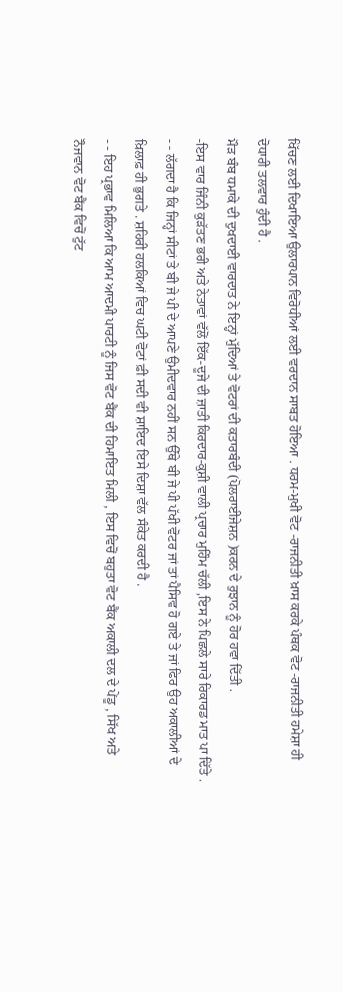ਖਿੱਚਣ ਲਈ ਦਿਖਾਇਆ ਉਲਾਰਪਾਨ ਵਿਰੋਧੀਆਂ ਲਈ ਵਰਦਾਨ ਸਾਬਤ ਹੋਇਆ . ਧਰਮ-ਮੁਖੀ ਵੋਟ -ਰਾਜਨੀਤੀ ਖ਼ਾਸ ਕਰਕੇ ਪੰਥਕ ਵੋਟ -ਰਾਜਨੀਤੀ ਹਮੇਸ਼ਾ ਹੀ ਦੋਧਾਰੀ ਤਲਵਾਰ ਹੁੰਦੀ ਹੈ .
ਮੌੜ ਬੰਬ ਧਮਾਕੇ ਦੀ ਦੁਖਦਾਈ ਵਾਰਦਾਤ ਨੇ ਇਨ੍ਹਾਂ ਮੁੱਦਿਆਂ ਤੇ ਵੋਟਰਾਂ ਦੀ ਕਤਾਰਬੰਦੀ (ਪੋਲਰਾਈਜੇਸ਼ਨ )ਕਰਨ ਦੇ ਰੁਝਾਨ ਨੂੰ ਹੋਰ ਹਵਾ ਦਿੱਤੀ .
-ਇਸ ਵਾਰ ਜਿੰਨੀ ਕੁੜੱਤਣ ਭਰੀ ਅਤੇ ਨੇਤਾਵਾਂ ਵੱਲੋਂ ਇੱਕ-ਦੂਜੇ ਦੀ ਜ਼ਾਤੀ ਕਿਰਦਾਰ-ਕੁਸ਼ੀ ਵਾਲੀ ਪ੍ਰਚਾਰ ਮੁਹਿੰਮ ਚੱਲੀ ,ਇਸ ਨੇ ਪਿਛਲੇ ਸਾਰੇ ਰਿਕਾਰਡ ਮਾਤ ਪਾ ਦਿੱਤੇ .
- - ਲੱਗਦਾ ਹੈ ਕਿ ਜਿਨ੍ਹਾਂ ਸੀਟਾਂ ਤੇ ਬੀ ਜੇ ਪੀ ਦੇ ਆਪਣੇ ਉਮੀਦਵਾਰ ਨਹੀਂ ਸਨ ਉੱਥੇ ਬੀ ਜੇ ਪੀ ਪੱਖੀ ਵੋਟਰ ਜਾਂ ਤਾਂ ਪੈਸਿਵ ਹੋ ਗਏ ਤੇ ਜਾਂ ਫਿਰ ਉਹ ਅਕਾਲੀਆਂ ਦੇ ਖ਼ਿਲਾਫ਼ ਹੀ ਭੁਗਤੇ . ਸ਼ਹਿਰੀ ਹਲਕਿਆਂ ਵਿਚ ਘਟੀ ਵੋਟਾਂ ਫ਼ੀ ਸਦੀ ਵੀ ਸ਼ਾਇਦ ਇਸੇ ਦਿਸ਼ਾ ਵੱਲ ਸੰਕੇਤ ਕਰਦੀ ਹੈ .
- - ਇਹ ਪ੍ਰਭਾਵ ਮਿਲਿਆ ਕਿ ਆਮ ਆਦਮੀ ਪਾਰਟੀ ਨੂੰ ਜਿਸ ਵੋਟ ਬੈਂਕ ਦੀ ਹਿਮਾਇਤ ਮਿਲੀ , ਇਸ ਵਿਚੋਂ ਬਹੁਤਾ ਵੋਟ ਬੈਂਕ ਅਕਾਲੀ ਦਲ ਦੇ ਪੇਂਡੂ , ਸਿੱਖ ਅਤੇ ਨੌਜਵਾਨ ਵੋਟ ਬੈਂਕ ਵਿਚੋਂ ਟੁੱਟ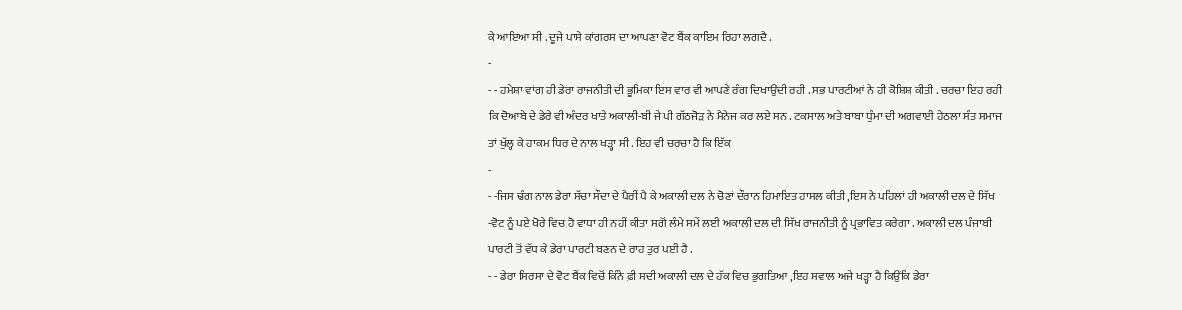ਕੇ ਆਇਆ ਸੀ . ਦੂਜੇ ਪਾਸੇ ਕਾਂਗਰਸ ਦਾ ਆਪਣਾ ਵੋਟ ਬੈਂਕ ਕਾਇਮ ਰਿਹਾ ਲਗਦੈ .
-
- - ਹਮੇਸ਼ਾ ਵਾਂਗ ਹੀ ਡੇਰਾ ਰਾਜਨੀਤੀ ਦੀ ਭੂਮਿਕਾ ਇਸ ਵਾਰ ਵੀ ਆਪਣੇ ਰੰਗ ਦਿਖਾਉਂਦੀ ਰਹੀ . ਸਭ ਪਾਰਟੀਆਂ ਨੇ ਹੀ ਕੋਸ਼ਿਸ਼ ਕੀਤੀ . ਚਰਚਾ ਇਹ ਰਹੀ ਕਿ ਦੋਆਬੇ ਦੇ ਡੇਰੇ ਵੀ ਅੰਦਰ ਖਾਤੇ ਅਕਾਲੀ-ਬੀ ਜੇ ਪੀ ਗੱਠਜੋੜ ਨੇ ਮੈਨੇਜ ਕਰ ਲਏ ਸਨ . ਟਕਸਾਲ ਅਤੇ ਬਾਬਾ ਧੁੰਮਾ ਦੀ ਅਗਵਾਈ ਹੇਠਲਾ ਸੰਤ ਸਮਾਜ ਤਾਂ ਖੁੱਲ੍ਹ ਕੇ ਹਾਕਮ ਧਿਰ ਦੇ ਨਾਲ ਖੜ੍ਹਾ ਸੀ . ਇਹ ਵੀ ਚਰਚਾ ਹੈ ਕਿ ਇੱਕ
-
- -ਜਿਸ ਢੰਗ ਨਾਲ ਡੇਰਾ ਸੱਚਾ ਸੌਦਾ ਦੇ ਪੈਰੀਂ ਪੈ ਕੇ ਅਕਾਲੀ ਦਲ ਨੇ ਚੋਣਾਂ ਦੌਰਾਨ ਹਿਮਾਇਤ ਹਾਸਲ ਕੀਤੀ ,ਇਸ ਨੇ ਪਹਿਲਾਂ ਹੀ ਅਕਾਲੀ ਦਲ ਦੇ ਸਿੱਖ -ਵੋਟ ਨੂੰ ਪਏ ਖੋਰੇ ਵਿਚ ਹੋ ਵਾਧਾ ਹੀ ਨਹੀਂ ਕੀਤਾ ਸਗੋਂ ਲੰਮੇ ਸਮੇਂ ਲਈ ਅਕਾਲੀ ਦਲ ਦੀ ਸਿੱਖ ਰਾਜਨੀਤੀ ਨੂੰ ਪ੍ਰਭਾਵਿਤ ਕਰੇਗਾ . ਅਕਾਲੀ ਦਲ ਪੰਜਾਬੀ ਪਾਰਟੀ ਤੋਂ ਵੱਧ ਕੇ ਡੇਰਾ ਪਾਰਟੀ ਬਣਨ ਦੇ ਰਾਹ ਤੁਰ ਪਈ ਹੈ .
- - ਡੇਰਾ ਸਿਰਸਾ ਦੇ ਵੋਟ ਬੈਂਕ ਵਿਚੋਂ ਕਿੰਨੇ ਫ਼ੀ ਸਦੀ ਅਕਾਲੀ ਦਲ ਦੇ ਹੱਕ ਵਿਚ ਭੁਗਤਿਆ ,ਇਹ ਸਵਾਲ ਅਜੇ ਖੜ੍ਹਾ ਹੈ ਕਿਉਂਕਿ ਡੇਰਾ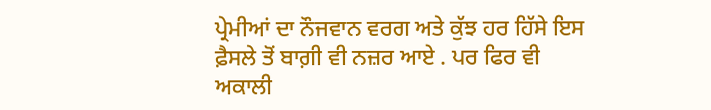ਪ੍ਰੇਮੀਆਂ ਦਾ ਨੌਜਵਾਨ ਵਰਗ ਅਤੇ ਕੁੱਝ ਹਰ ਹਿੱਸੇ ਇਸ ਫ਼ੈਸਲੇ ਤੋਂ ਬਾਗ਼ੀ ਵੀ ਨਜ਼ਰ ਆਏ . ਪਰ ਫਿਰ ਵੀ ਅਕਾਲੀ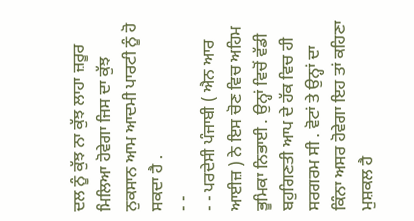ਦਲ ਨੂੰ ਕੁੱਝ ਨਾ ਕੁੱਝ ਲਾਹਾ ਜ਼ਰੂਰ ਮਿਲਿਆ ਹੋਵੇਗਾ ਜਿਸ ਦਾ ਕੁੱਝ ਨੁਕਸਾਨ ਆਮ ਆਦਮੀ ਪਾਰਟੀ ਨੂੰ ਹੋ ਸਕਦਾ ਹੈ .
- -
- - ਪਰਦੇਸੀ ਪੰਜਾਬੀ ( ਐਨ ਆਰ ਆਈਜ਼ ) ਨੇ ਇਸ ਚੋਣ ਵਿਚ ਅਹਿਮ ਭੂਮਿਕਾ ਨਿਭਾਈ . ਉਨ੍ਹਾਂ ਵਿਚੋਂ ਵੱਡੀ ਬਹੁਗਿਣਤੀ ਆਪ ਦੇ ਹੱਕ ਵਿਚ ਹੀ ਸਰਗਰਮ ਸੀ . ਵੋਟਾਂ ਤੇ ਉਨ੍ਹਾਂ ਦਾ ਕਿੰਨਾ ਅਸਰ ਹੋਵੇਗਾ ਇਹ ਤਾਂ ਕਹਿਣਾ ਮੁਸ਼ਕਲ ਹੈ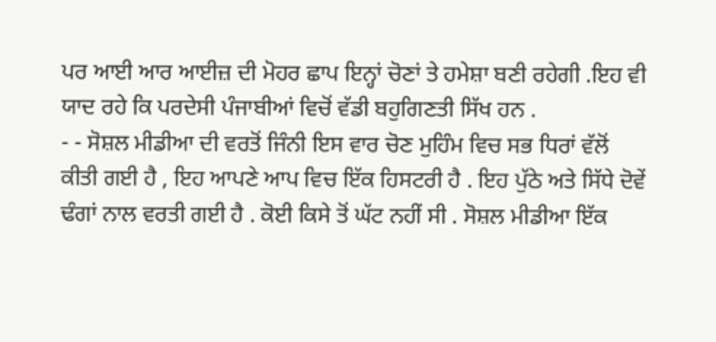ਪਰ ਆਈ ਆਰ ਆਈਜ਼ ਦੀ ਮੋਹਰ ਛਾਪ ਇਨ੍ਹਾਂ ਚੋਣਾਂ ਤੇ ਹਮੇਸ਼ਾ ਬਣੀ ਰਹੇਗੀ .ਇਹ ਵੀ ਯਾਦ ਰਹੇ ਕਿ ਪਰਦੇਸੀ ਪੰਜਾਬੀਆਂ ਵਿਚੋਂ ਵੱਡੀ ਬਹੁਗਿਣਤੀ ਸਿੱਖ ਹਨ .
- - ਸੋਸ਼ਲ ਮੀਡੀਆ ਦੀ ਵਰਤੋਂ ਜਿੰਨੀ ਇਸ ਵਾਰ ਚੋਣ ਮੁਹਿੰਮ ਵਿਚ ਸਭ ਧਿਰਾਂ ਵੱਲੋਂ ਕੀਤੀ ਗਈ ਹੈ , ਇਹ ਆਪਣੇ ਆਪ ਵਿਚ ਇੱਕ ਹਿਸਟਰੀ ਹੈ . ਇਹ ਪੁੱਠੇ ਅਤੇ ਸਿੱਧੇ ਦੋਵੇਂ ਢੰਗਾਂ ਨਾਲ ਵਰਤੀ ਗਈ ਹੈ . ਕੋਈ ਕਿਸੇ ਤੋਂ ਘੱਟ ਨਹੀਂ ਸੀ . ਸੋਸ਼ਲ ਮੀਡੀਆ ਇੱਕ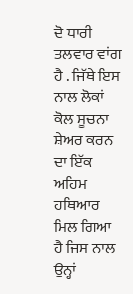ਦੋ ਧਾਰੀ ਤਲਵਾਰ ਵਾਂਗ ਹੈ . ਜਿੱਥੇ ਇਸ ਨਾਲ ਲੋਕਾਂ ਕੋਲ ਸੂਚਨਾ ਸ਼ੇਅਰ ਕਰਨ ਦਾ ਇੱਕ ਅਹਿਮ ਹਥਿਆਰ ਮਿਲ ਗਿਆ ਹੈ ਜਿਸ ਨਾਲ ਉਨ੍ਹਾਂ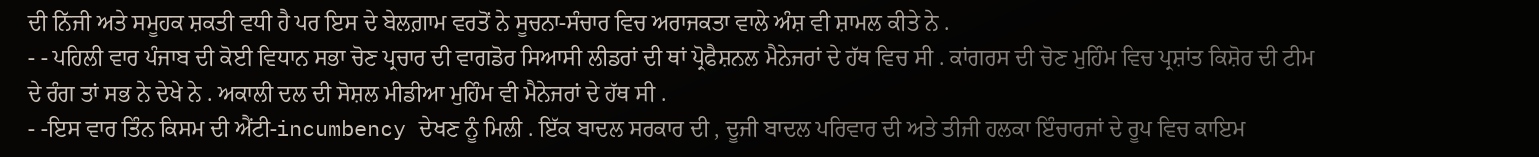ਦੀ ਨਿੱਜੀ ਅਤੇ ਸਮੂਹਕ ਸ਼ਕਤੀ ਵਧੀ ਹੈ ਪਰ ਇਸ ਦੇ ਬੇਲਗ਼ਾਮ ਵਰਤੋਂ ਨੇ ਸੂਚਨਾ-ਸੰਚਾਰ ਵਿਚ ਅਰਾਜਕਤਾ ਵਾਲੇ ਅੰਸ਼ ਵੀ ਸ਼ਾਮਲ ਕੀਤੇ ਨੇ .
- - ਪਹਿਲੀ ਵਾਰ ਪੰਜਾਬ ਦੀ ਕੋਈ ਵਿਧਾਨ ਸਭਾ ਚੋਣ ਪ੍ਰਚਾਰ ਦੀ ਵਾਗਡੋਰ ਸਿਆਸੀ ਲੀਡਰਾਂ ਦੀ ਥਾਂ ਪ੍ਰੋਫੈਸ਼ਨਲ ਮੈਨੇਜਰਾਂ ਦੇ ਹੱਥ ਵਿਚ ਸੀ . ਕਾਂਗਰਸ ਦੀ ਚੋਣ ਮੁਹਿੰਮ ਵਿਚ ਪ੍ਰਸ਼ਾਂਤ ਕਿਸ਼ੋਰ ਦੀ ਟੀਮ ਦੇ ਰੰਗ ਤਾਂ ਸਭ ਨੇ ਦੇਖੇ ਨੇ . ਅਕਾਲੀ ਦਲ ਦੀ ਸੋਸ਼ਲ ਮੀਡੀਆ ਮੁਹਿੰਮ ਵੀ ਮੈਨੇਜਰਾਂ ਦੇ ਹੱਥ ਸੀ .
- -ਇਸ ਵਾਰ ਤਿੰਨ ਕਿਸਮ ਦੀ ਐਂਟੀ-incumbency ਦੇਖਣ ਨੂੰ ਮਿਲੀ . ਇੱਕ ਬਾਦਲ ਸਰਕਾਰ ਦੀ , ਦੂਜੀ ਬਾਦਲ ਪਰਿਵਾਰ ਦੀ ਅਤੇ ਤੀਜੀ ਹਲਕਾ ਇੰਚਾਰਜਾਂ ਦੇ ਰੂਪ ਵਿਚ ਕਾਇਮ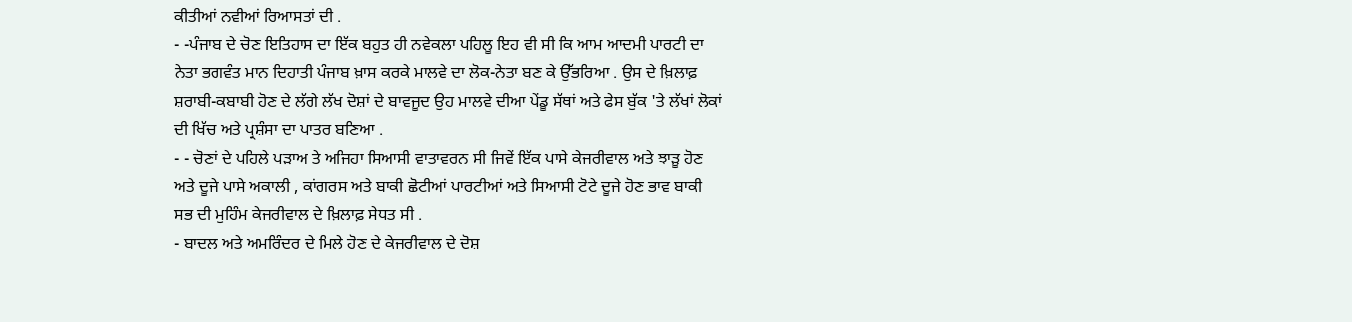ਕੀਤੀਆਂ ਨਵੀਆਂ ਰਿਆਸਤਾਂ ਦੀ .
- -ਪੰਜਾਬ ਦੇ ਚੋਣ ਇਤਿਹਾਸ ਦਾ ਇੱਕ ਬਹੁਤ ਹੀ ਨਵੇਕਲਾ ਪਹਿਲੂ ਇਹ ਵੀ ਸੀ ਕਿ ਆਮ ਆਦਮੀ ਪਾਰਟੀ ਦਾ ਨੇਤਾ ਭਗਵੰਤ ਮਾਨ ਦਿਹਾਤੀ ਪੰਜਾਬ ਖ਼ਾਸ ਕਰਕੇ ਮਾਲਵੇ ਦਾ ਲੋਕ-ਨੇਤਾ ਬਣ ਕੇ ਉੱਭਰਿਆ . ਉਸ ਦੇ ਖ਼ਿਲਾਫ਼ ਸ਼ਰਾਬੀ-ਕਬਾਬੀ ਹੋਣ ਦੇ ਲੱਗੇ ਲੱਖ ਦੋਸ਼ਾਂ ਦੇ ਬਾਵਜੂਦ ਉਹ ਮਾਲਵੇ ਦੀਆ ਪੇਂਡੂ ਸੱਥਾਂ ਅਤੇ ਫੇਸ ਬੁੱਕ 'ਤੇ ਲੱਖਾਂ ਲੋਕਾਂ ਦੀ ਖਿੱਚ ਅਤੇ ਪ੍ਰਸ਼ੰਸਾ ਦਾ ਪਾਤਰ ਬਣਿਆ .
- - ਚੋਣਾਂ ਦੇ ਪਹਿਲੇ ਪੜਾਅ ਤੇ ਅਜਿਹਾ ਸਿਆਸੀ ਵਾਤਾਵਰਨ ਸੀ ਜਿਵੇਂ ਇੱਕ ਪਾਸੇ ਕੇਜਰੀਵਾਲ ਅਤੇ ਝਾੜੂ ਹੋਣ ਅਤੇ ਦੂਜੇ ਪਾਸੇ ਅਕਾਲੀ , ਕਾਂਗਰਸ ਅਤੇ ਬਾਕੀ ਛੋਟੀਆਂ ਪਾਰਟੀਆਂ ਅਤੇ ਸਿਆਸੀ ਟੋਟੇ ਦੂਜੇ ਹੋਣ ਭਾਵ ਬਾਕੀ ਸਭ ਦੀ ਮੁਹਿੰਮ ਕੇਜਰੀਵਾਲ ਦੇ ਖ਼ਿਲਾਫ਼ ਸੇਧਤ ਸੀ .
- ਬਾਦਲ ਅਤੇ ਅਮਰਿੰਦਰ ਦੇ ਮਿਲੇ ਹੋਣ ਦੇ ਕੇਜਰੀਵਾਲ ਦੇ ਦੋਸ਼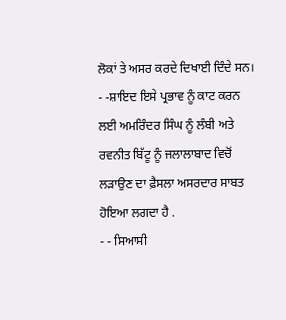ਲੋਕਾਂ ਤੇ ਅਸਰ ਕਰਦੇ ਦਿਖਾਈ ਦਿੰਦੇ ਸਨ।
- -ਸ਼ਾਇਦ ਇਸੇ ਪ੍ਰਭਾਵ ਨੂੰ ਕਾਟ ਕਰਨ ਲਈ ਅਮਰਿੰਦਰ ਸਿੰਘ ਨੂੰ ਲੰਬੀ ਅਤੇ ਰਵਨੀਤ ਬਿੱਟੂ ਨੂੰ ਜਲਾਲਾਬਾਦ ਵਿਚੋਂ ਲੜਾਉਣ ਦਾ ਫ਼ੈਸਲਾ ਅਸਰਦਾਰ ਸਾਬਤ ਹੋਇਆ ਲਗਦਾ ਹੈ .
- - ਸਿਆਸੀ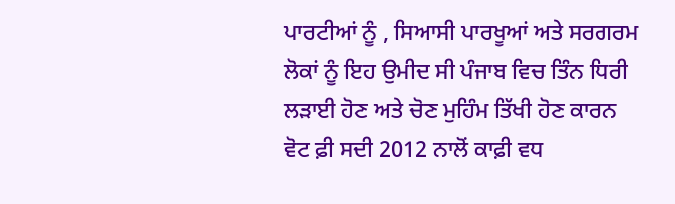ਪਾਰਟੀਆਂ ਨੂੰ , ਸਿਆਸੀ ਪਾਰਖੂਆਂ ਅਤੇ ਸਰਗਰਮ ਲੋਕਾਂ ਨੂੰ ਇਹ ਉਮੀਦ ਸੀ ਪੰਜਾਬ ਵਿਚ ਤਿੰਨ ਧਿਰੀ ਲੜਾਈ ਹੋਣ ਅਤੇ ਚੋਣ ਮੁਹਿੰਮ ਤਿੱਖੀ ਹੋਣ ਕਾਰਨ ਵੋਟ ਫ਼ੀ ਸਦੀ 2012 ਨਾਲੋਂ ਕਾਫ਼ੀ ਵਧ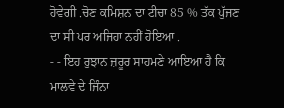ਹੋਵੇਗੀ .ਚੋਣ ਕਮਿਸ਼ਨ ਦਾ ਟੀਚਾ 85 % ਤੱਕ ਪੁੱਜਣ ਦਾ ਸੀ ਪਰ ਅਜਿਹਾ ਨਹੀਂ ਹੋਇਆ .
- - ਇਹ ਰੁਝਾਨ ਜ਼ਰੂਰ ਸਾਹਮਣੇ ਆਇਆ ਹੈ ਕਿ ਮਾਲਵੇ ਦੇ ਜਿੰਨਾ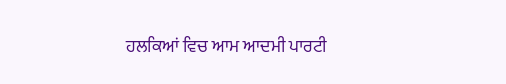ਹਲਕਿਆਂ ਵਿਚ ਆਮ ਆਦਮੀ ਪਾਰਟੀ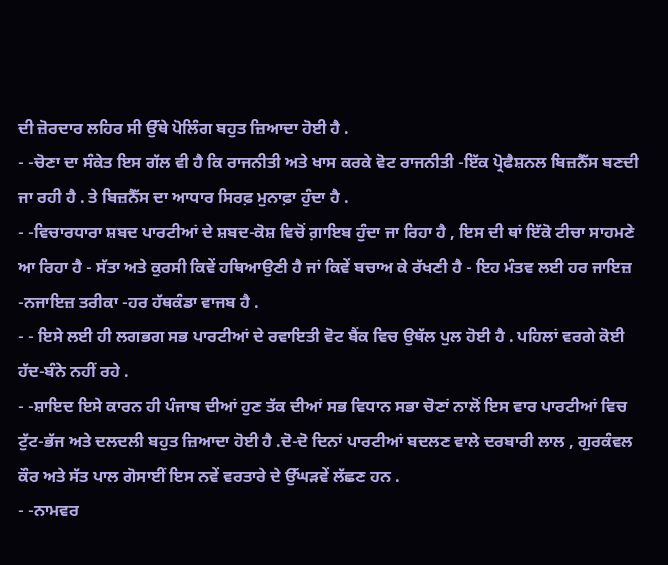ਦੀ ਜ਼ੋਰਦਾਰ ਲਹਿਰ ਸੀ ਉੱਥੇ ਪੋਲਿੰਗ ਬਹੁਤ ਜ਼ਿਆਦਾ ਹੋਈ ਹੈ .
- -ਚੋਣਾ ਦਾ ਸੰਕੇਤ ਇਸ ਗੱਲ ਵੀ ਹੈ ਕਿ ਰਾਜਨੀਤੀ ਅਤੇ ਖਾਸ ਕਰਕੇ ਵੋਟ ਰਾਜਨੀਤੀ -ਇੱਕ ਪ੍ਰੋਫੈਸ਼ਨਲ ਬਿਜ਼ਨੈੱਸ ਬਣਦੀ ਜਾ ਰਹੀ ਹੈ . ਤੇ ਬਿਜ਼ਨੈੱਸ ਦਾ ਆਧਾਰ ਸਿਰਫ਼ ਮੁਨਾਫ਼ਾ ਹੁੰਦਾ ਹੈ .
- -ਵਿਚਾਰਧਾਰਾ ਸ਼ਬਦ ਪਾਰਟੀਆਂ ਦੇ ਸ਼ਬਦ-ਕੋਸ਼ ਵਿਚੋਂ ਗ਼ਾਇਬ ਹੁੰਦਾ ਜਾ ਰਿਹਾ ਹੈ , ਇਸ ਦੀ ਥਾਂ ਇੱਕੋ ਟੀਚਾ ਸਾਹਮਣੇ ਆ ਰਿਹਾ ਹੈ - ਸੱਤਾ ਅਤੇ ਕੁਰਸੀ ਕਿਵੇਂ ਹਥਿਆਉਣੀ ਹੈ ਜਾਂ ਕਿਵੇਂ ਬਚਾਅ ਕੇ ਰੱਖਣੀ ਹੈ - ਇਹ ਮੰਤਵ ਲਈ ਹਰ ਜਾਇਜ਼ -ਨਜਾਇਜ਼ ਤਰੀਕਾ -ਹਰ ਹੱਥਕੰਡਾ ਵਾਜਬ ਹੈ .
- - ਇਸੇ ਲਈ ਹੀ ਲਗਭਗ ਸਭ ਪਾਰਟੀਆਂ ਦੇ ਰਵਾਇਤੀ ਵੋਟ ਬੈਂਕ ਵਿਚ ਉਥੱਲ ਪੁਲ ਹੋਈ ਹੈ . ਪਹਿਲਾਂ ਵਰਗੇ ਕੋਈ ਹੱਦ-ਬੰਨੇ ਨਹੀਂ ਰਹੇ .
- -ਸ਼ਾਇਦ ਇਸੇ ਕਾਰਨ ਹੀ ਪੰਜਾਬ ਦੀਆਂ ਹੁਣ ਤੱਕ ਦੀਆਂ ਸਭ ਵਿਧਾਨ ਸਭਾ ਚੋਣਾਂ ਨਾਲੋਂ ਇਸ ਵਾਰ ਪਾਰਟੀਆਂ ਵਿਚ ਟੁੱਟ-ਭੱਜ ਅਤੇ ਦਲਦਲੀ ਬਹੁਤ ਜ਼ਿਆਦਾ ਹੋਈ ਹੈ .ਦੋ-ਦੋ ਦਿਨਾਂ ਪਾਰਟੀਆਂ ਬਦਲਣ ਵਾਲੇ ਦਰਬਾਰੀ ਲਾਲ , ਗੁਰਕੰਵਲ ਕੌਰ ਅਤੇ ਸੱਤ ਪਾਲ ਗੋਸਾਈਂ ਇਸ ਨਵੇਂ ਵਰਤਾਰੇ ਦੇ ਉੱਘੜਵੇਂ ਲੱਛਣ ਹਨ .
- -ਨਾਮਵਰ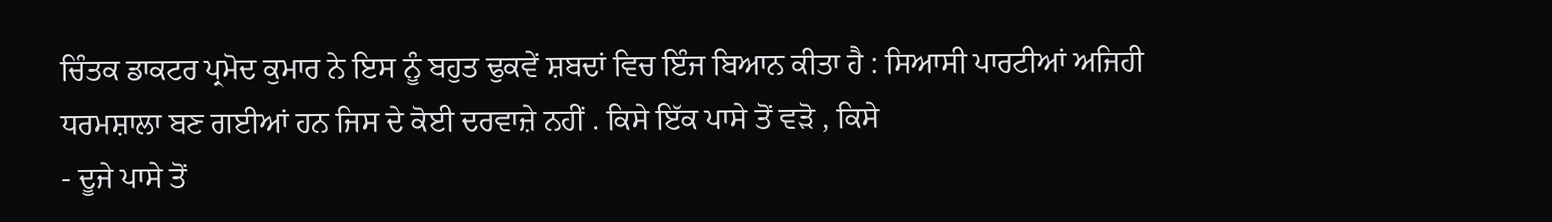ਚਿੰਤਕ ਡਾਕਟਰ ਪ੍ਰਮੋਦ ਕੁਮਾਰ ਨੇ ਇਸ ਨੂੰ ਬਹੁਤ ਢੁਕਵੇਂ ਸ਼ਬਦਾਂ ਵਿਚ ਇੰਜ ਬਿਆਨ ਕੀਤਾ ਹੈ : ਸਿਆਸੀ ਪਾਰਟੀਆਂ ਅਜਿਹੀ ਧਰਮਸ਼ਾਲਾ ਬਣ ਗਈਆਂ ਹਨ ਜਿਸ ਦੇ ਕੋਈ ਦਰਵਾਜ਼ੇ ਨਹੀਂ . ਕਿਸੇ ਇੱਕ ਪਾਸੇ ਤੋਂ ਵੜੋ , ਕਿਸੇ
- ਦੂਜੇ ਪਾਸੇ ਤੋਂ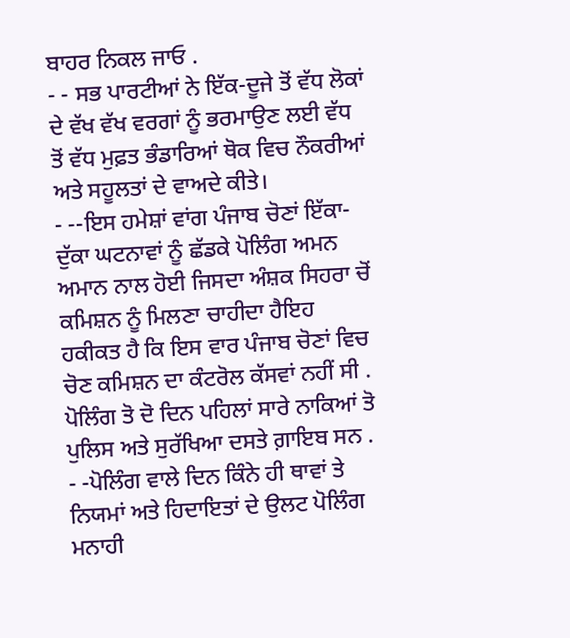ਬਾਹਰ ਨਿਕਲ ਜਾਓ .
- - ਸਭ ਪਾਰਟੀਆਂ ਨੇ ਇੱਕ-ਦੂਜੇ ਤੋਂ ਵੱਧ ਲੋਕਾਂ ਦੇ ਵੱਖ ਵੱਖ ਵਰਗਾਂ ਨੂੰ ਭਰਮਾਉਣ ਲਈ ਵੱਧ ਤੋਂ ਵੱਧ ਮੁਫ਼ਤ ਭੰਡਾਰਿਆਂ ਥੋਕ ਵਿਚ ਨੌਕਰੀਆਂ ਅਤੇ ਸਹੂਲਤਾਂ ਦੇ ਵਾਅਦੇ ਕੀਤੇ।
- --ਇਸ ਹਮੇਸ਼ਾਂ ਵਾਂਗ ਪੰਜਾਬ ਚੋਣਾਂ ਇੱਕਾ-ਦੁੱਕਾ ਘਟਨਾਵਾਂ ਨੂੰ ਛੱਡਕੇ ਪੋਲਿੰਗ ਅਮਨ ਅਮਾਨ ਨਾਲ ਹੋਈ ਜਿਸਦਾ ਅੰਸ਼ਕ ਸਿਹਰਾ ਚੋਂ ਕਮਿਸ਼ਨ ਨੂੰ ਮਿਲਣਾ ਚਾਹੀਦਾ ਹੈਇਹ ਹਕੀਕਤ ਹੈ ਕਿ ਇਸ ਵਾਰ ਪੰਜਾਬ ਚੋਣਾਂ ਵਿਚ ਚੋਣ ਕਮਿਸ਼ਨ ਦਾ ਕੰਟਰੋਲ ਕੱਸਵਾਂ ਨਹੀਂ ਸੀ . ਪੋਲਿੰਗ ਤੋ ਦੋ ਦਿਨ ਪਹਿਲਾਂ ਸਾਰੇ ਨਾਕਿਆਂ ਤੋ ਪੁਲਿਸ ਅਤੇ ਸੁਰੱਖਿਆ ਦਸਤੇ ਗ਼ਾਇਬ ਸਨ .
- -ਪੋਲਿੰਗ ਵਾਲੇ ਦਿਨ ਕਿੰਨੇ ਹੀ ਥਾਵਾਂ ਤੇ ਨਿਯਮਾਂ ਅਤੇ ਹਿਦਾਇਤਾਂ ਦੇ ਉਲਟ ਪੋਲਿੰਗ ਮਨਾਹੀ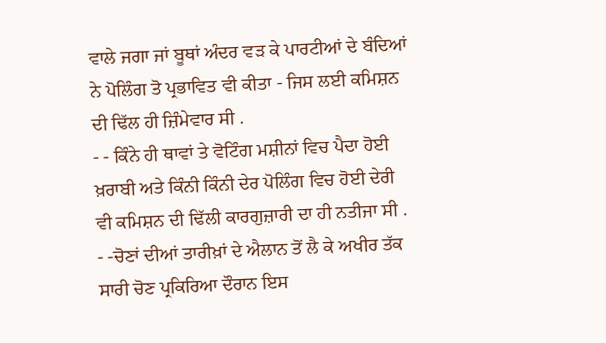ਵਾਲੇ ਜਗਾ ਜਾਂ ਬੂਥਾਂ ਅੰਦਰ ਵੜ ਕੇ ਪਾਰਟੀਆਂ ਦੇ ਬੰਦਿਆਂ ਨੇ ਪੋਲਿੰਗ ਤੋ ਪ੍ਰਭਾਵਿਤ ਵੀ ਕੀਤਾ - ਜਿਸ ਲਈ ਕਮਿਸ਼ਨ ਦੀ ਢਿੱਲ ਹੀ ਜ਼ਿੰਮੇਵਾਰ ਸੀ .
- - ਕਿੰਨੇ ਹੀ ਥਾਵਾਂ ਤੇ ਵੋਟਿੰਗ ਮਸ਼ੀਨਾਂ ਵਿਚ ਪੈਦਾ ਹੋਈ ਖ਼ਰਾਬੀ ਅਤੇ ਕਿੰਨੀ ਕਿੰਨੀ ਦੇਰ ਪੋਲਿੰਗ ਵਿਚ ਹੋਈ ਦੇਰੀ ਵੀ ਕਮਿਸ਼ਨ ਦੀ ਢਿੱਲੀ ਕਾਰਗੁਜ਼ਾਰੀ ਦਾ ਹੀ ਨਤੀਜਾ ਸੀ .
- -ਚੋਣਾਂ ਦੀਆਂ ਤਾਰੀਖ਼ਾਂ ਦੇ ਐਲਾਨ ਤੋਂ ਲੈ ਕੇ ਅਖੀਰ ਤੱਕ ਸਾਰੀ ਚੋਣ ਪ੍ਰਕਿਰਿਆ ਦੌਰਾਨ ਇਸ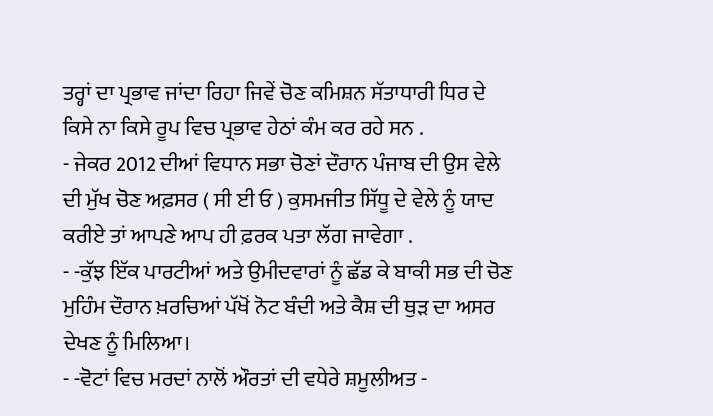ਤਰ੍ਹਾਂ ਦਾ ਪ੍ਰਭਾਵ ਜਾਂਦਾ ਰਿਹਾ ਜਿਵੇਂ ਚੋਣ ਕਮਿਸ਼ਨ ਸੱਤਾਧਾਰੀ ਧਿਰ ਦੇ ਕਿਸੇ ਨਾ ਕਿਸੇ ਰੂਪ ਵਿਚ ਪ੍ਰਭਾਵ ਹੇਠਾਂ ਕੰਮ ਕਰ ਰਹੇ ਸਨ .
- ਜੇਕਰ 2012 ਦੀਆਂ ਵਿਧਾਨ ਸਭਾ ਚੋਣਾਂ ਦੌਰਾਨ ਪੰਜਾਬ ਦੀ ਉਸ ਵੇਲੇ ਦੀ ਮੁੱਖ ਚੋਣ ਅਫ਼ਸਰ ( ਸੀ ਈ ਓ ) ਕੁਸਮਜੀਤ ਸਿੱਧੂ ਦੇ ਵੇਲੇ ਨੂੰ ਯਾਦ ਕਰੀਏ ਤਾਂ ਆਪਣੇ ਆਪ ਹੀ ਫ਼ਰਕ ਪਤਾ ਲੱਗ ਜਾਵੇਗਾ .
- -ਕੁੱਝ ਇੱਕ ਪਾਰਟੀਆਂ ਅਤੇ ਉਮੀਦਵਾਰਾਂ ਨੂੰ ਛੱਡ ਕੇ ਬਾਕੀ ਸਭ ਦੀ ਚੋਣ ਮੁਹਿੰਮ ਦੌਰਾਨ ਖ਼ਰਚਿਆਂ ਪੱਖੋਂ ਨੋਟ ਬੰਦੀ ਅਤੇ ਕੈਸ਼ ਦੀ ਥੁੜ ਦਾ ਅਸਰ ਦੇਖਣ ਨੂੰ ਮਿਲਿਆ।
- -ਵੋਟਾਂ ਵਿਚ ਮਰਦਾਂ ਨਾਲੋਂ ਔਰਤਾਂ ਦੀ ਵਧੇਰੇ ਸ਼ਮੂਲੀਅਤ -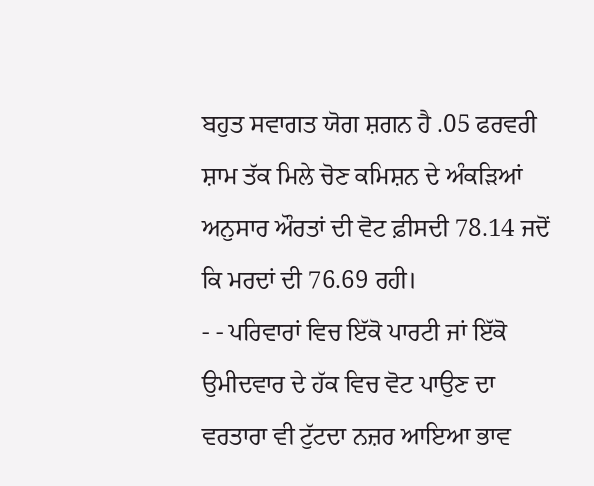ਬਹੁਤ ਸਵਾਗਤ ਯੋਗ ਸ਼ਗਨ ਹੈ .05 ਫਰਵਰੀ ਸ਼ਾਮ ਤੱਕ ਮਿਲੇ ਚੋਣ ਕਮਿਸ਼ਨ ਦੇ ਅੰਕੜਿਆਂ ਅਨੁਸਾਰ ਔਰਤਾਂ ਦੀ ਵੋਟ ਫ਼ੀਸਦੀ 78.14 ਜਦੋਂ ਕਿ ਮਰਦਾਂ ਦੀ 76.69 ਰਹੀ।
- - ਪਰਿਵਾਰਾਂ ਵਿਚ ਇੱਕੋ ਪਾਰਟੀ ਜਾਂ ਇੱਕੋ ਉਮੀਦਵਾਰ ਦੇ ਹੱਕ ਵਿਚ ਵੋਟ ਪਾਉਣ ਦਾ ਵਰਤਾਰਾ ਵੀ ਟੁੱਟਦਾ ਨਜ਼ਰ ਆਇਆ ਭਾਵ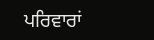ਪਰਿਵਾਰਾਂ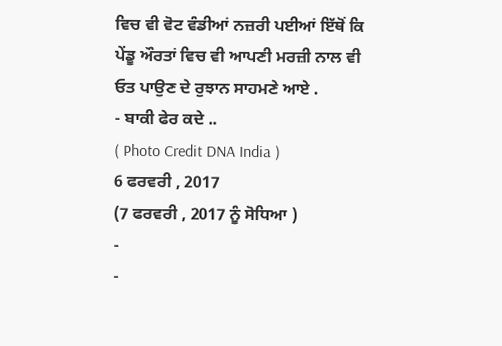ਵਿਚ ਵੀ ਵੋਟ ਵੰਡੀਆਂ ਨਜ਼ਰੀ ਪਈਆਂ ਇੱਥੋਂ ਕਿ ਪੇਂਡੂ ਔਰਤਾਂ ਵਿਚ ਵੀ ਆਪਣੀ ਮਰਜ਼ੀ ਨਾਲ ਵੀ ਓਤ ਪਾਉਣ ਦੇ ਰੁਝਾਨ ਸਾਹਮਣੇ ਆਏ .
- ਬਾਕੀ ਫੇਰ ਕਦੇ ..
( Photo Credit DNA India )
6 ਫਰਵਰੀ , 2017
(7 ਫਰਵਰੀ , 2017 ਨੂੰ ਸੋਧਿਆ )
-
-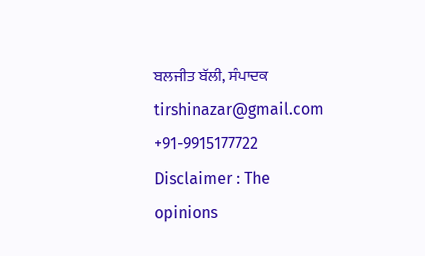ਬਲਜੀਤ ਬੱਲੀ, ਸੰਪਾਦਕ
tirshinazar@gmail.com
+91-9915177722
Disclaimer : The opinions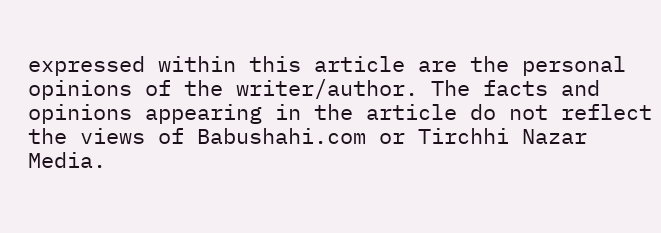expressed within this article are the personal opinions of the writer/author. The facts and opinions appearing in the article do not reflect the views of Babushahi.com or Tirchhi Nazar Media.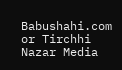Babushahi.com or Tirchhi Nazar Media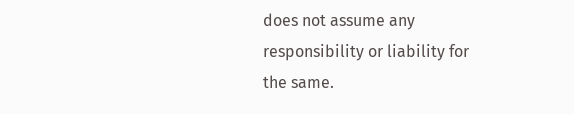does not assume any responsibility or liability for the same.